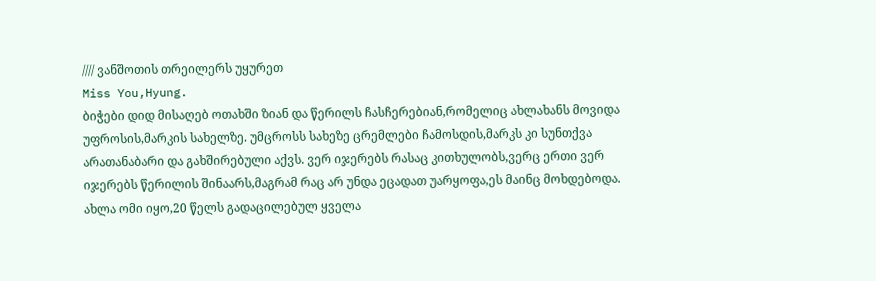//// ვანშოთის თრეილერს უყურეთ
Miss You,Hyung.
ბიჭები დიდ მისაღებ ოთახში ზიან და წერილს ჩასჩერებიან,რომელიც ახლახანს მოვიდა უფროსის,მარკის სახელზე. უმცროსს სახეზე ცრემლები ჩამოსდის,მარკს კი სუნთქვა არათანაბარი და გახშირებული აქვს. ვერ იჯერებს რასაც კითხულობს,ვერც ერთი ვერ იჯერებს წერილის შინაარს,მაგრამ რაც არ უნდა ეცადათ უარყოფა,ეს მაინც მოხდებოდა. ახლა ომი იყო,20 წელს გადაცილებულ ყველა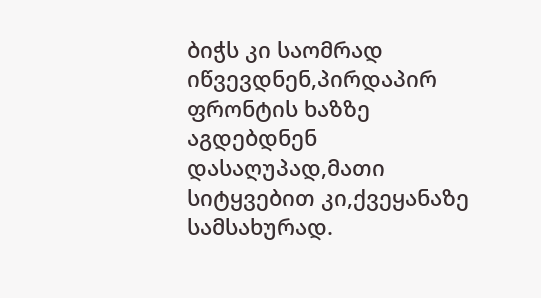ბიჭს კი საომრად იწვევდნენ,პირდაპირ ფრონტის ხაზზე აგდებდნენ დასაღუპად,მათი სიტყვებით კი,ქვეყანაზე სამსახურად.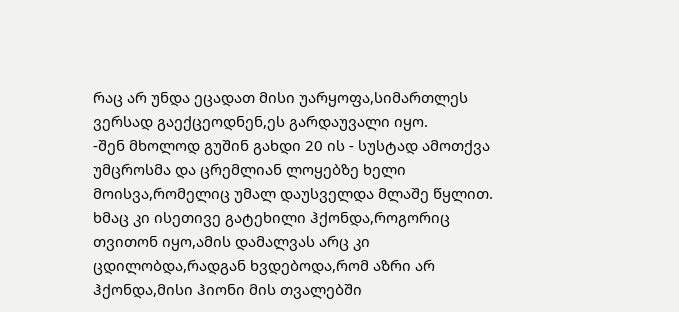რაც არ უნდა ეცადათ მისი უარყოფა,სიმართლეს ვერსად გაექცეოდნენ,ეს გარდაუვალი იყო.
-შენ მხოლოდ გუშინ გახდი 20 ის - სუსტად ამოთქვა უმცროსმა და ცრემლიან ლოყებზე ხელი მოისვა,რომელიც უმალ დაუსველდა მლაშე წყლით. ხმაც კი ისეთივე გატეხილი ჰქონდა,როგორიც თვითონ იყო,ამის დამალვას არც კი ცდილობდა,რადგან ხვდებოდა,რომ აზრი არ ჰქონდა,მისი ჰიონი მის თვალებში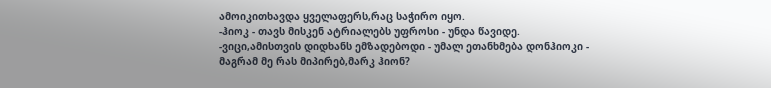ამოიკითხავდა ყველაფერს,რაც საჭირო იყო.
-ჰიოკ - თავს მისკენ ატრიალებს უფროსი - უნდა წავიდე.
-ვიცი,ამისთვის დიდხანს ემზადებოდი - უმალ ეთანხმება დონჰიოკი - მაგრამ მე რას მიპირებ,მარკ ჰიონ?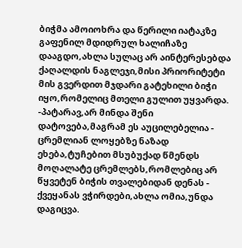ბიჭმა ამოიოხრა და წერილი იატაკზე გაფენილ მდიდრულ ხალიჩაზე დააგდო,ახლა სულაც არ აინტერესებდა ქაღალდის ნაგლეჯი,მისი პრიორიტეტი მის გვერდით მჯდარი გატეხილი ბიჭი იყო,რომელიც მთელი გულით უყვარდა.
-პატარავ,არ მინდა შენი დატოვება,მაგრამ ეს აუცილებელია - ცრემლიან ლოყებზე ნაზად ეხება,ტუჩებით მსუბუქად წმენდს მოღალატე ცრემლებს,რომლებიც არ წყვეტენ ბიჭის თვალებიდან დენას - ქვეყანას ვჭირდები,ახლა ომია,უნდა დაგიცვა.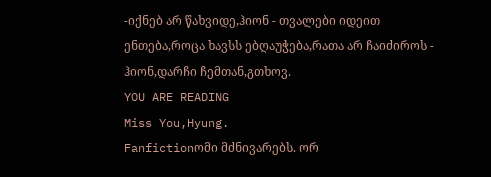-იქნებ არ წახვიდე,ჰიონ - თვალები იდეით ენთება,როცა ხავსს ებღაუჭება,რათა არ ჩაიძიროს - ჰიონ,დარჩი ჩემთან,გთხოვ.
YOU ARE READING
Miss You,Hyung.
Fanfictionომი მძნივარებს. ორ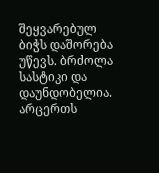შეყვარებულ ბიჭს დაშორება უწევს. ბრძოლა სასტიკი და დაუნდობელია. არცერთს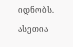იდნობს. ასეთია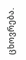ცხოვრება.